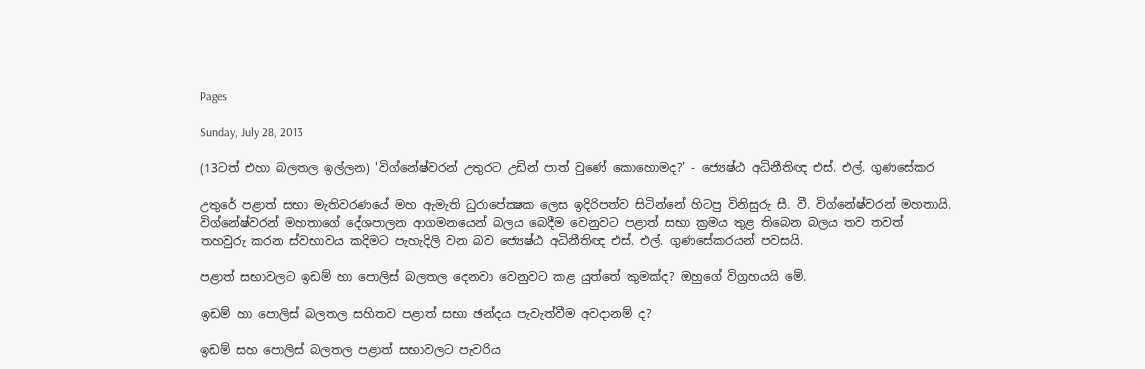Pages

Sunday, July 28, 2013

(13ටත් එහා බලතල ඉල්ලන) 'විග්නේෂ්වරන් උතුරට උඩින් පාත් වුණේ කොහොමද?' - ජ්‍යෙෂ්ඨ අධිනීතිඥ එස්‌. එල්. ගුණසේකර

උතුරේ පළාත් සභා මැතිවරණයේ මහ ඇමැති ධුරාපේක්‍ෂක ලෙස ඉදිරිපත්ව සිටින්නේ හිටපු විනිසුරු සී. වී. විග්නේෂ්වරන් මහතායි. විග්නේෂ්වරන් මහතාගේ දේශපාලන ආගමනයෙන් බලය බෙදීම වෙනුවට පළාත් සභා ක්‍රමය තුළ තිබෙන බලය තව තවත් තහවුරු කරන ස්‌වභාවය කදිමට පැහැදිලි වන බව ජ්‍යෙෂ්ඨ අධිනීතිඥ එස්‌. එල්. ගුණසේකරයන් පවසයි.

පළාත් සභාවලට ඉඩම් හා පොලිස්‌ බලතල දෙනවා වෙනුවට කළ යුත්තේ කුමක්‌ද? ඔහුගේ විග්‍රහයයි මේ.

ඉඩම් හා පොලිස්‌ බලතල සහිතව පළාත් සභා ඡන්දය පැවැත්වීම අවදානම් ද?

ඉඩම් සහ පොලිස්‌ බලතල පළාත් සභාවලට පැවරිය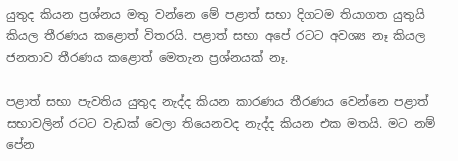යුතුද කියන ප්‍රශ්නය මතු වන්නෙ මේ පළාත් සභා දිගටම තියාගත යුතුයි කියල තීරණය කළොත් විතරයි. පළාත් සභා අපේ රටට අවශ්‍ය නෑ කියල ජනතාව තීරණය කළොත් මෙතැන ප්‍රශ්නයක්‌ නෑ.

පළාත් සභා පැවතිය යුතුද නැද්ද කියන කාරණය තීරණය වෙන්නෙ පළාත් සභාවලින් රටට වැඩක්‌ වෙලා තියෙනවද නැද්ද කියන එක මතයි. මට නම් පේන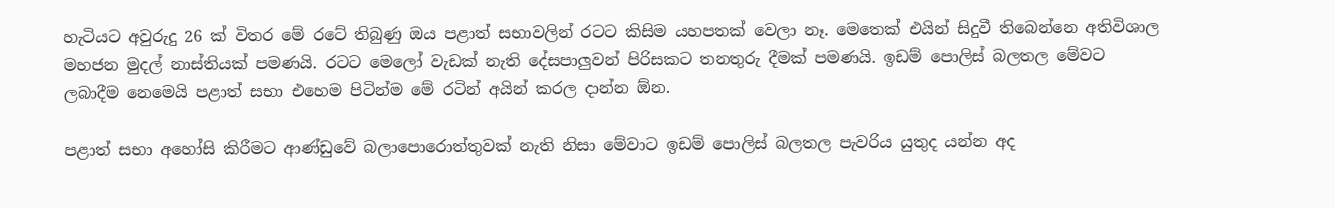හැටියට අවුරුදු 26 ක්‌ විතර මේ රටේ තිබුණු ඔය පළාත් සභාවලින් රටට කිසිම යහපතක්‌ වෙලා නෑ. මෙතෙක්‌ එයින් සිදුවී තිබෙන්නෙ අතිවිශාල මහජන මුදල් නාස්‌තියක්‌ පමණයි. රටට මෙලෝ වැඩක්‌ නැති දේසපාලුවන් පිරිසකට තනතුරු දීමක්‌ පමණයි. ඉඩම් පොලිස්‌ බලතල මේවට ලබාදීම නෙමෙයි පළාත් සභා එහෙම පිටින්ම මේ රටින් අයින් කරල දාන්න ඕන.

පළාත් සභා අහෝසි කිරීමට ආණ්‌ඩුවේ බලාපොරොත්තුවක්‌ නැති නිසා මේවාට ඉඩම් පොලිස්‌ බලතල පැවරිය යුතුද යන්න අද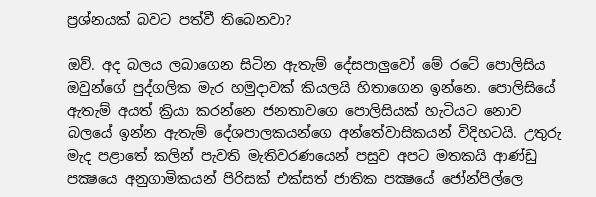ප්‍රශ්නයක්‌ බවට පත්වී තිබෙනවා?

ඔව්. අද බලය ලබාගෙන සිටින ඇතැම් දේසපාලුවෝ මේ රටේ පොලිසිය ඔවුන්ගේ පුද්ගලික මැර හමුදාවක්‌ කියලයි හිතාගෙන ඉන්නෙ. පොලිසියේ ඇතැම් අයත් ක්‍රියා කරන්නෙ ජනතාවගෙ පොලිසියක්‌ හැටියට නොව බලයේ ඉන්න ඇතැම් දේශපාලකයන්ගෙ අන්තේවාසිකයන් විදිහටයි. උතුරු මැද පළාතේ කලින් පැවති මැතිවරණයෙන් පසුව අපට මතකයි ආණ්‌ඩු පක්‍ෂයෙ අනුගාමිකයන් පිරිසක්‌ එක්‌සත් ජාතික පක්‍ෂයේ ජෝන්පිල්ලෙ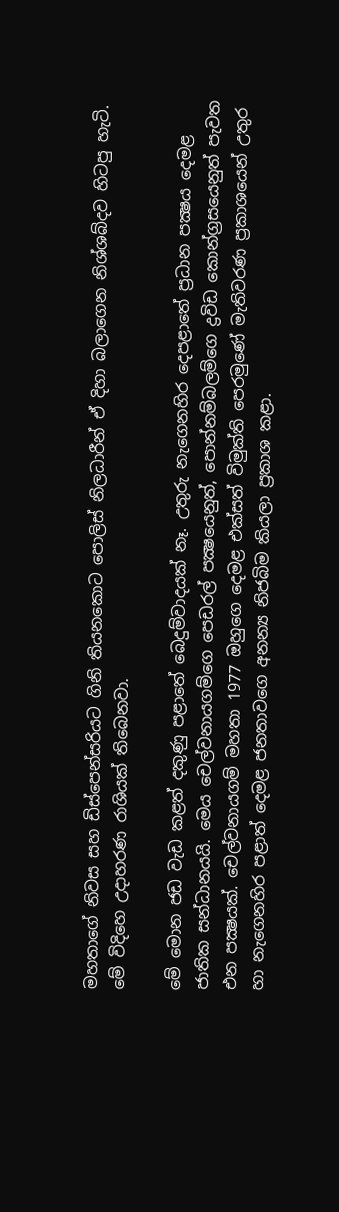මහතාගේ නිවස සහ ඩිස්‌පෙන්සරියට ගිනි තියනකොට පොලිස්‌ නිලධාරීන් ඒ දිහා බලාගෙන නිශ්ශබ්දව හිටපු හැටි. මේ විදිහෙ උදාහරණ රාශියක්‌ තිබෙනවා.

මේ මොන ජඩ වැඩ කළත් දකුණු පළාතේ බෙදුම්වාදයක්‌ නෑ. උතුරු නැගෙනහිර දෙපළාතේ ප්‍රධාන පක්‍ෂය දෙමළ ජාතික සන්ධානයයි. මෙය චෙල්වනායගම්ගෙ පෙඩරල් පක්‍ෂයෙනුත්, පොන්නම්බලම්ගෙ ද්‍රවිඩ කොන්ග්‍රසයෙනුත් පැවත එන පක්‍ෂයක්‌. චෙල්වනායගම් මහතා 1977 ඔහුගෙ දෙමළ එක්‌සත් විමුක්‌ති පෙරමුණේ මැතිවරණ ප්‍රකාශයෙන් උතුර හා නැගෙනහිර පළාත් දෙමළ ජනතාවගෙ අනන්‍ය නිජබිම කියලා ප්‍රකාශ කළා.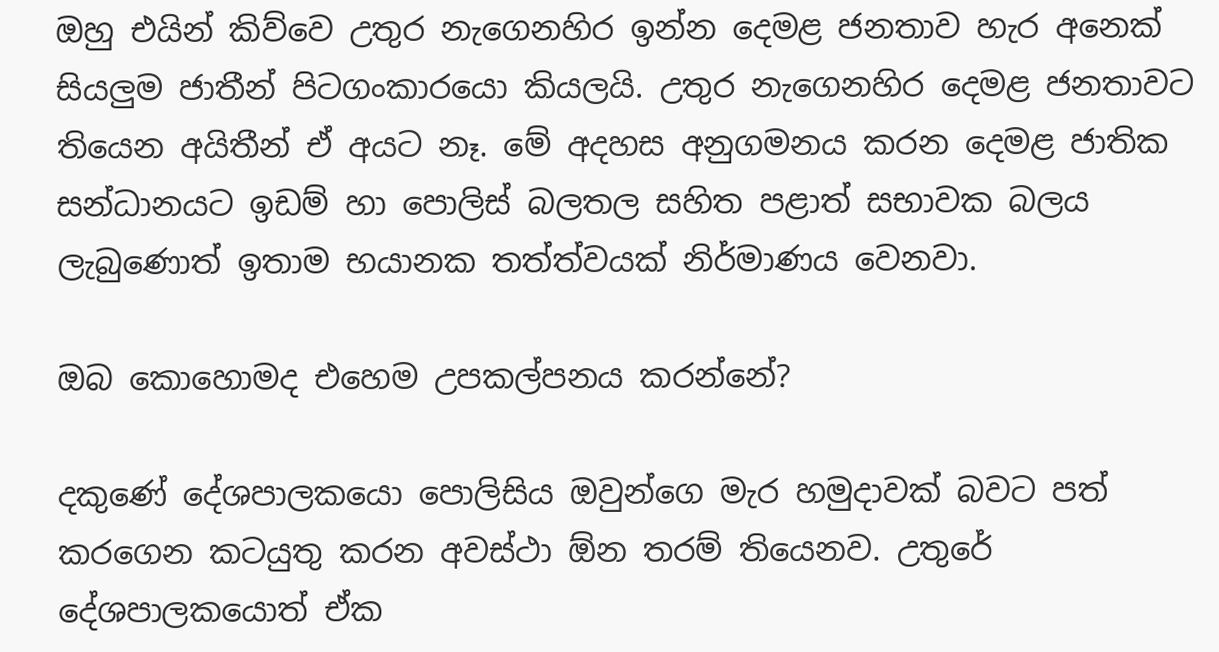ඔහු එයින් කිව්වෙ උතුර නැගෙනහිර ඉන්න දෙමළ ජනතාව හැර අනෙක්‌ සියලුම ජාතීන් පිටගංකාරයො කියලයි. උතුර නැගෙනහිර දෙමළ ජනතාවට තියෙන අයිතීන් ඒ අයට නෑ. මේ අදහස අනුගමනය කරන දෙමළ ජාතික සන්ධානයට ඉඩම් හා පොලිස්‌ බලතල සහිත පළාත් සභාවක බලය ලැබුණොත් ඉතාම භයානක තත්ත්වයක්‌ නිර්මාණය වෙනවා.

ඔබ කොහොමද එහෙම උපකල්පනය කරන්නේ?

දකුණේ දේශපාලකයො පොලිසිය ඔවුන්ගෙ මැර හමුදාවක්‌ බවට පත් කරගෙන කටයුතු කරන අවස්‌ථා ඕන තරම් තියෙනව. උතුරේ දේශපාලකයොත් ඒක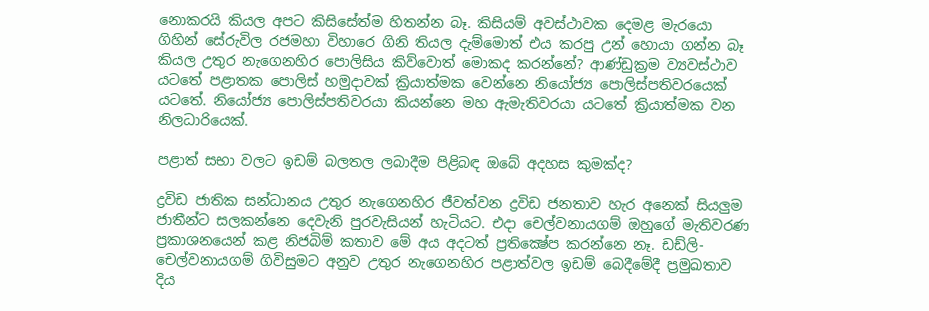නොකරයි කියල අපට කිසිසේත්ම හිතන්න බෑ. කිසියම් අවස්‌ථාවක දෙමළ මැරයො ගිහින් සේරුවිල රජමහා විහාරෙ ගිනි තියල දැම්මොත් එය කරපු උන් හොයා ගන්න බෑ කියල උතුර නැගෙනහිර පොලිසිය කිව්වොත් මොකද කරන්නේ? ආණ්‌ඩුක්‍රම ව්‍යවස්‌ථාව යටතේ පළාතක පොලිස්‌ හමුදාවක්‌ ක්‍රියාත්මක වෙන්නෙ නියෝජ්‍ය පොලිස්‌පතිවරයෙක්‌ යටතේ. නියෝජ්‍ය පොලිස්‌පතිවරයා කියන්නෙ මහ ඇමැතිවරයා යටතේ ක්‍රියාත්මක වන නිලධාරියෙක්‌.

පළාත් සභා වලට ඉඩම් බලතල ලබාදීම පිළිබඳ ඔබේ අදහස කුමක්‌ද?

ද්‍රවිඩ ජාතික සන්ධානය උතුර නැගෙනහිර ජීවත්වන ද්‍රවිඩ ජනතාව හැර අනෙක්‌ සියලුම ජාතීන්ට සලකන්නෙ දෙවැනි පුරවැසියන් හැටියට. එදා චෙල්වනායගම් ඔහුගේ මැතිවරණ ප්‍රකාශනයෙන් කළ නිජබිම් කතාව මේ අය අදටත් ප්‍රතික්‍ෂේප කරන්නෙ නෑ. ඩඩ්ලි-චෙල්වනායගම් ගිවිසුමට අනුව උතුර නැගෙනහිර පළාත්වල ඉඩම් බෙදීමේදී ප්‍රමුඛතාව දිය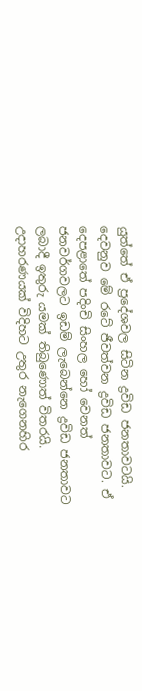යුත්තේ ඒ ප්‍රදේශවල සිටින ද්‍රවිඩ ජනතාවටයි. දෙවනුව මේ රටේ ජීවත්වන ද්‍රවිඩ ජනතාවට. ඒ දෙපළාතේ පදිංචි සිංහල හෝ වෙනත් ජනවර්ගවලට ඉඩම් ලැබෙන්නෙ ද්‍රවිඩ ජනතාවට ලබාදී ඉතුරු යමක්‌ තිබුණොත් විතරයි. උදාහරණයක්‌ විදිහට උතුර නැගෙනහිර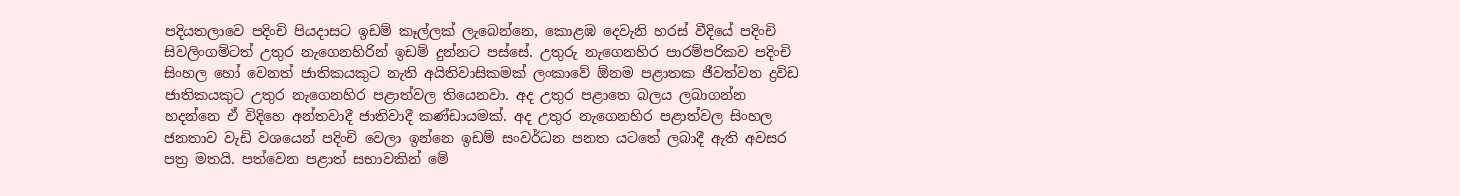පදියතලාවෙ පදිංචි පියදාසට ඉඩම් කෑල්ලක්‌ ලැබෙන්නෙ, කොළඹ දෙවැනි හරස්‌ වීදියේ පදිංචි සිවලිංගම්ටත් උතුර නැගෙනහිරින් ඉඩම් දුන්නට පස්‌සේ. උතුරු නැගෙනහිර පාරම්පරිකව පදිංචි සිංහල හෝ වෙනත් ජාතිකයකුට නැති අයිතිවාසිකමක්‌ ලංකාවේ ඕනම පළාතක ජීවත්වන ද්‍රවිඩ ජාතිකයකුට උතුර නැගෙනහිර පළාත්වල තියෙනවා. අද උතුර පළාතෙ බලය ලබාගන්න හදන්නෙ ඒ විදිහෙ අන්තවාදී ජාතිවාදී කණ්‌ඩායමක්‌. අද උතුර නැගෙනහිර පළාත්වල සිංහල ජනතාව වැඩි වශයෙන් පදිංචි වෙලා ඉන්නෙ ඉඩම් සංවර්ධන පනත යටතේ ලබාදී ඇති අවසර පත්‍ර මතයි. පත්වෙන පළාත් සභාවකින් මේ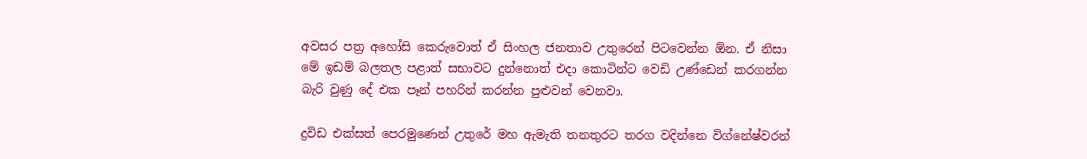අවසර පත්‍ර අහෝසි කෙරුවොත් ඒ සිංහල ජනතාව උතුරෙන් පිටවෙන්න ඕන. ඒ නිසා මේ ඉඩම් බලතල පළාත් සභාවට දුන්නොත් එදා කොටින්ට වෙඩි උණ්‌ඩෙන් කරගන්න බැරි වුණු දේ එක පෑන් පහරින් කරන්න පුළුවන් වෙනවා.

ද්‍රවිඩ එක්‌සත් පෙරමුණෙන් උතුරේ මහ ඇමැති තනතුරට තරග වදින්නෙ විග්නේෂ්වරන්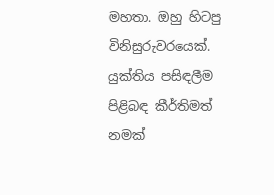මහතා. ඔහු හිටපු විනිසුරුවරයෙක්‌. යුක්‌තිය පසිඳලීම පිළිබඳ කීර්තිමත් නමක්‌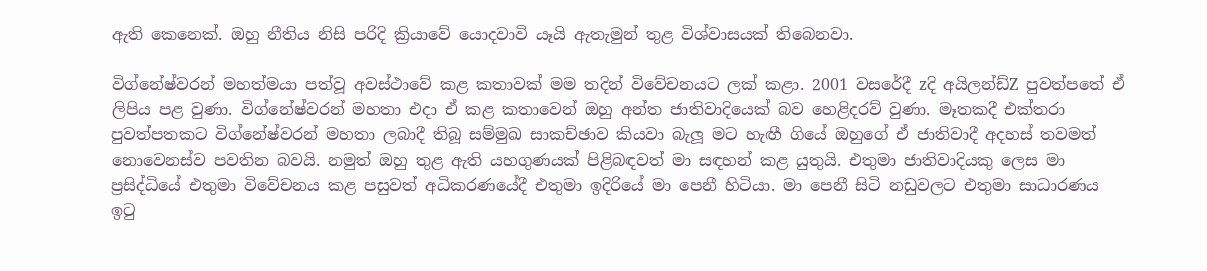ඇති කෙනෙක්‌. ඔහු නීතිය නිසි පරිදි ක්‍රියාවේ යොදවාවි යෑයි ඇතැමුන් තුළ විශ්වාසයක්‌ තිබෙනවා.

විග්නේෂ්වරන් මහත්මයා පත්වූ අවස්‌ථාවේ කළ කතාවක්‌ මම තදින් විවේචනයට ලක්‌ කළා. 2001 වසරේදී zදි අයිලන්ඩ්Z පුවත්පතේ ඒ ලිපිය පළ වුණා. විග්නේෂ්වරන් මහතා එදා ඒ කළ කතාවෙන් ඔහු අන්ත ජාතිවාදියෙක්‌ බව හෙළිදරව් වුණා. මෑතකදී එක්‌තරා පුවත්පතකට විග්නේෂ්වරන් මහතා ලබාදී තිබූ සම්මුඛ සාකච්ඡාව කියවා බැලූ මට හැඟී ගියේ ඔහුගේ ඒ ජාතිවාදී අදහස්‌ තවමත් නොවෙනස්‌ව පවතින බවයි. නමුත් ඔහු තුළ ඇති යහගුණයක්‌ පිළිබඳවත් මා සඳහන් කළ යුතුයි. එතුමා ජාතිවාදියකු ලෙස මා ප්‍රසිද්ධියේ එතුමා විවේචනය කළ පසුවත් අධිකරණයේදී එතුමා ඉදිරියේ මා පෙනී හිටියා. මා පෙනී සිටි නඩුවලට එතුමා සාධාරණය ඉටු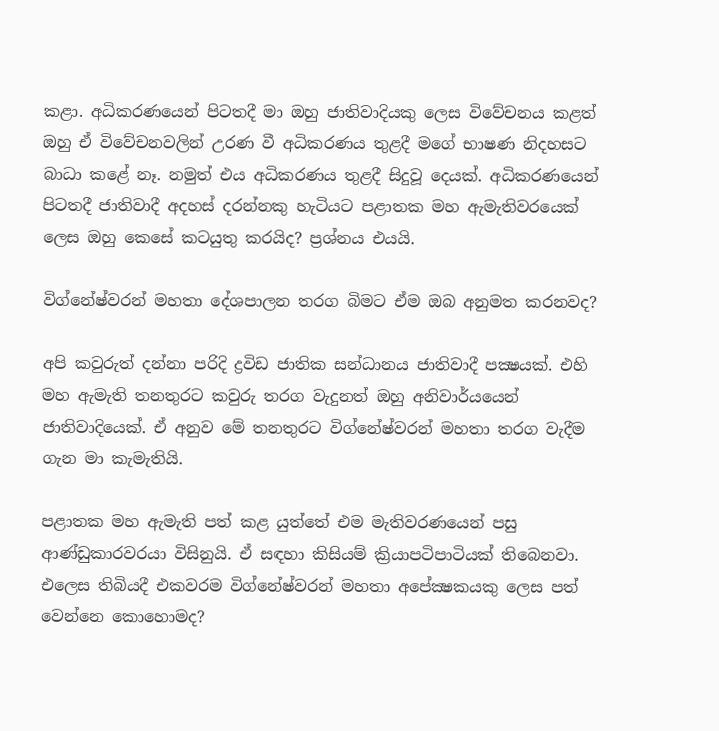කළා. අධිකරණයෙන් පිටතදී මා ඔහු ජාතිවාදියකු ලෙස විවේචනය කළත් ඔහු ඒ විවේචනවලින් උරණ වී අධිකරණය තුළදී මගේ භාෂණ නිදහසට බාධා කළේ නෑ. නමුත් එය අධිකරණය තුළදී සිදුවූ දෙයක්‌. අධිකරණයෙන් පිටතදී ජාතිවාදී අදහස්‌ දරන්නකු හැටියට පළාතක මහ ඇමැතිවරයෙක්‌ ලෙස ඔහු කෙසේ කටයුතු කරයිද? ප්‍රශ්නය එයයි.

විග්නේෂ්වරන් මහතා දේශපාලන තරග බිමට ඒම ඔබ අනුමත කරනවද?

අපි කවුරුත් දන්නා පරිදි ද්‍රවිඩ ජාතික සන්ධානය ජාතිවාදී පක්‍ෂයක්‌. එහි මහ ඇමැති තනතුරට කවුරු තරග වැදුනත් ඔහු අනිවාර්යයෙන් ජාතිවාදියෙක්‌. ඒ අනුව මේ තනතුරට විග්නේෂ්වරන් මහතා තරග වැදීම ගැන මා කැමැතියි.

පළාතක මහ ඇමැති පත් කළ යුත්තේ එම මැතිවරණයෙන් පසු ආණ්‌ඩුකාරවරයා විසිනුයි. ඒ සඳහා කිසියම් ක්‍රියාපටිපාටියක්‌ තිබෙනවා. එලෙස තිබියදී එකවරම විග්නේෂ්වරන් මහතා අපේක්‍ෂකයකු ලෙස පත් වෙන්නෙ කොහොමද?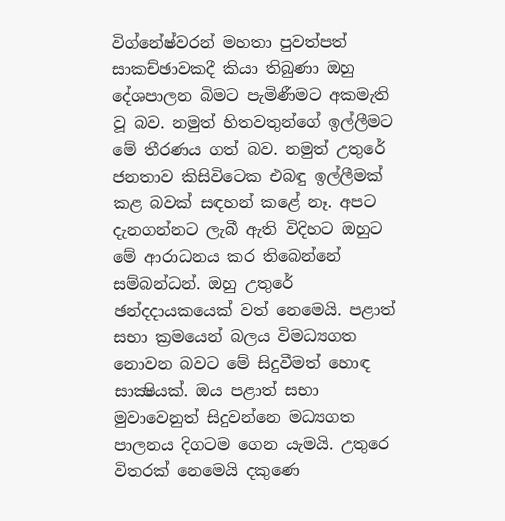විග්නේෂ්වරන් මහතා පුවත්පත් සාකච්ඡාවකදී කියා තිබුණා ඔහු දේශපාලන බිමට පැමිණීමට අකමැති වූ බව. නමුත් හිතවතුන්ගේ ඉල්ලීමට මේ තීරණය ගත් බව. නමුත් උතුරේ ජනතාව කිසිවිටෙක එබඳු ඉල්ලීමක්‌ කළ බවක්‌ සඳහන් කළේ නෑ. අපට දැනගන්නට ලැබී ඇති විදිහට ඔහුට මේ ආරාධනය කර තිබෙන්නේ සම්බන්ධන්. ඔහු උතුරේ ඡන්දදායකයෙක්‌ වත් නෙමෙයි. පළාත් සභා ක්‍රමයෙන් බලය විමධ්‍යගත නොවන බවට මේ සිදුවීමත් හොඳ සාක්‍ෂියක්‌. ඔය පළාත් සභා මුවාවෙනුත් සිදුවන්නෙ මධ්‍යගත පාලනය දිගටම ගෙන යැමයි. උතුරෙ විතරක්‌ නෙමෙයි දකුණෙ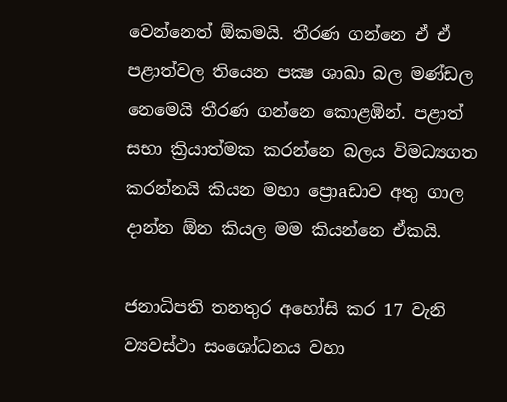වෙන්නෙත් ඕකමයි. තීරණ ගන්නෙ ඒ ඒ පළාත්වල තියෙන පක්‍ෂ ශාඛා බල මණ්‌ඩල නෙමෙයි තීරණ ගන්නෙ කොළඹින්. පළාත් සභා ක්‍රියාත්මක කරන්නෙ බලය විමධ්‍යගත කරන්නයි කියන මහා ප්‍රොaඩාව අතු ගාල දාන්න ඕන කියල මම කියන්නෙ ඒකයි.

ජනාධිපති තනතුර අහෝසි කර 17 වැනි ව්‍යවස්‌ථා සංශෝධනය වහා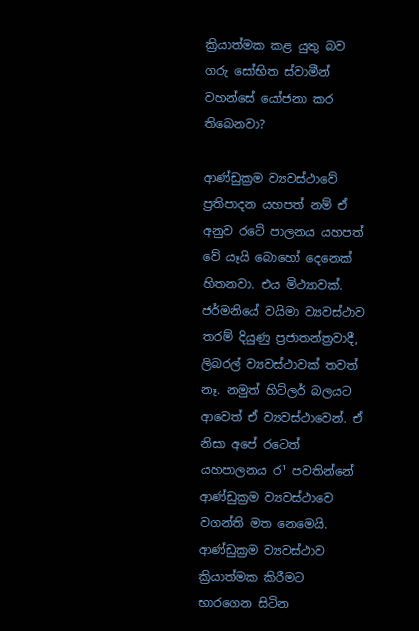ක්‍රියාත්මක කළ යුතු බව ගරු සෝභිත ස්‌වාමීන් වහන්සේ යෝජනා කර තිබෙනවා?

ආණ්‌ඩුක්‍රම ව්‍යවස්‌ථාවේ ප්‍රතිපාදන යහපත් නම් ඒ අනුව රටේ පාලනය යහපත් වේ යෑයි බොහෝ දෙනෙක්‌ හිතනවා. එය මිථ්‍යාවක්‌. ජර්මනියේ වයිමා ව්‍යවස්‌ථාව තරම් දියුණු ප්‍රජාතන්ත්‍රවාදී, ලිබරල් ව්‍යවස්‌ථාවක්‌ තවත් නෑ. නමුත් හිට්‌ලර් බලයට ආවෙත් ඒ ව්‍යවස්‌ථාවෙන්. ඒ නිසා අපේ රටෙත් යහපාලනය ර¹ පවතින්නේ ආණ්‌ඩුක්‍රම ව්‍යවස්‌ථාවෙ වගන්ති මත නෙමෙයි. ආණ්‌ඩුක්‍රම ව්‍යවස්‌ථාව ක්‍රියාත්මක කිරීමට භාරගෙන සිටින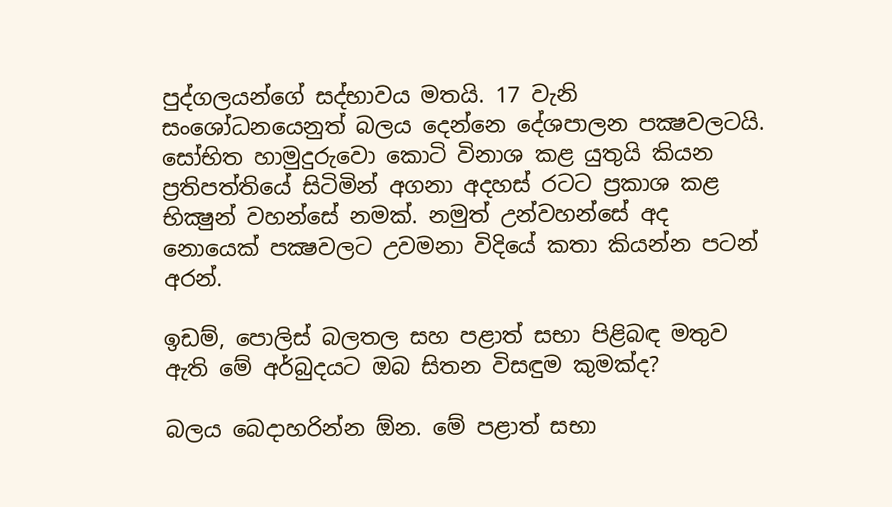පුද්ගලයන්ගේ සද්භාවය මතයි. 17 වැනි සංශෝධනයෙනුත් බලය දෙන්නෙ දේශපාලන පක්‍ෂවලටයි. සෝභිත හාමුදුරුවො කොටි විනාශ කළ යුතුයි කියන ප්‍රතිපත්තියේ සිටිමින් අගනා අදහස්‌ රටට ප්‍රකාශ කළ භික්‍ෂුන් වහන්සේ නමක්‌. නමුත් උන්වහන්සේ අද නොයෙක්‌ පක්‍ෂවලට උවමනා විදියේ කතා කියන්න පටන් අරන්.

ඉඩම්, පොලිස්‌ බලතල සහ පළාත් සභා පිළිබඳ මතුව ඇති මේ අර්බුදයට ඔබ සිතන විසඳුම කුමක්‌ද?

බලය බෙදාහරින්න ඕන. මේ පළාත් සභා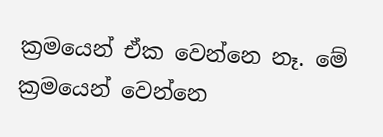ක්‍රමයෙන් ඒක වෙන්නෙ නෑ. මේ ක්‍රමයෙන් වෙන්නෙ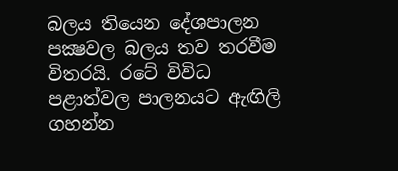බලය තියෙන දේශපාලන පක්‍ෂවල බලය තව තරවීම විතරයි. රටේ විවිධ පළාත්වල පාලනයට ඇඟිලි ගහන්න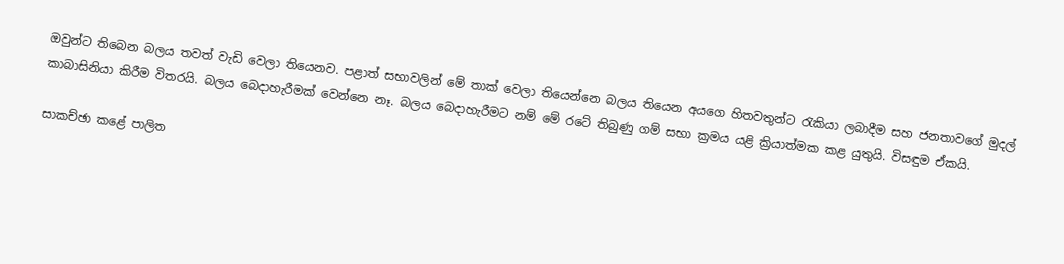ඔවුන්ට තිබෙන බලය තවත් වැඩි වෙලා තියෙනව. පළාත් සභාවලින් මේ තාක්‌ වෙලා තියෙන්නෙ බලය තියෙන අයගෙ හිතවතුන්ට රැකියා ලබාදීම සහ ජනතාවගේ මුදල් කාබාසිනියා කිරීම විතරයි. බලය බෙදාහැරීමක්‌ වෙන්නෙ නෑ. බලය බෙදාහැරීමට නම් මේ රටේ තිබුණු ගම් සභා ක්‍රමය යළි ක්‍රියාත්මක කළ යුතුයි. විසඳුම ඒකයි.

සාකච්ඡා කළේ පාලිත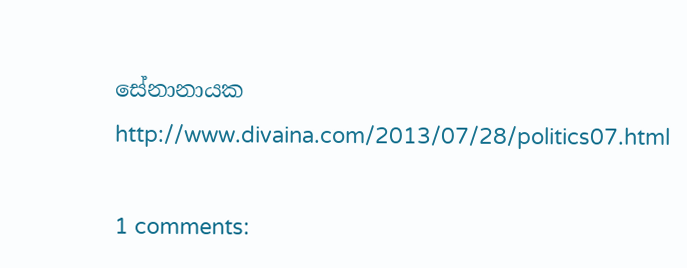සේනානායක
http://www.divaina.com/2013/07/28/politics07.html

1 comments: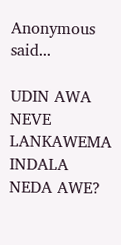Anonymous said...

UDIN AWA NEVE LANKAWEMA INDALA NEDA AWE?